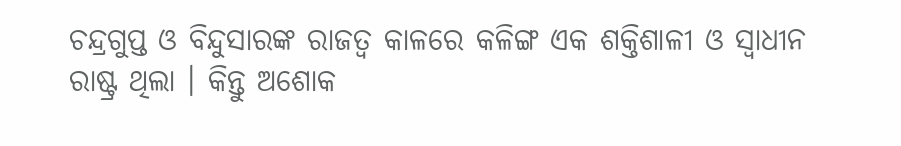ଚନ୍ଦ୍ରଗୁପ୍ତ ଓ ବିନ୍ଦୁସାରଙ୍କ ରାଜତ୍ୱ କାଳରେ କଳିଙ୍ଗ ଏକ ଶକ୍ତିଶାଳୀ ଓ ସ୍ୱାଧୀନ ରାଷ୍ଟ୍ର ଥିଲା । କିନ୍ତୁ ଅଶୋକ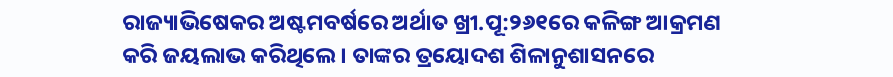ରାଜ୍ୟାଭିଷେକର ଅଷ୍ଟମବର୍ଷରେ ଅର୍ଥାତ ଖ୍ରୀ.ପୂ:୨୬୧ରେ କଳିଙ୍ଗ ଆକ୍ରମଣ କରି ଜୟଲାଭ କରିଥିଲେ । ତାଙ୍କର ତ୍ରୟୋଦଶ ଶିଳାନୁଶାସନରେ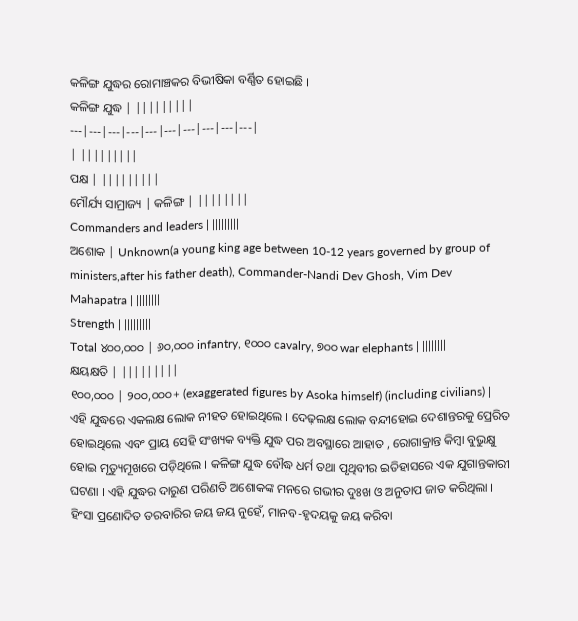କଳିଙ୍ଗ ଯୁଦ୍ଧର ରୋମାଞ୍ଚକର ବିଭୀଷିକା ବର୍ଣ୍ଣିତ ହୋଇଛି ।
କଳିଙ୍ଗ ଯୁଦ୍ଧ | |||||||||
---|---|---|---|---|---|---|---|---|---|
| |||||||||
ପକ୍ଷ | |||||||||
ମୌର୍ଯ୍ୟ ସାମ୍ରାଜ୍ୟ | କଳିଙ୍ଗ | ||||||||
Commanders and leaders | |||||||||
ଅଶୋକ | Unknown(a young king age between 10-12 years governed by group of ministers,after his father death), Commander-Nandi Dev Ghosh, Vim Dev Mahapatra | ||||||||
Strength | |||||||||
Total ୪୦୦,୦୦୦ | ୬୦,୦୦୦ infantry, ୧୦୦୦ cavalry, ୭୦୦ war elephants | ||||||||
କ୍ଷୟକ୍ଷତି | |||||||||
୧୦୦,୦୦୦ | ୨୦୦,୦୦୦+ (exaggerated figures by Asoka himself) (including civilians) |
ଏହି ଯୁଦ୍ଧରେ ଏକଲକ୍ଷ ଲୋକ ନୀହତ ହୋଇଥିଲେ । ଦେଢ଼ଲକ୍ଷ ଲୋକ ବନ୍ଦୀହୋଇ ଦେଶାନ୍ତରକୁ ପ୍ରେରିତ ହୋଇଥିଲେ ଏବଂ ପ୍ରାୟ ସେହି ସଂଖ୍ୟକ ବ୍ୟକ୍ତି ଯୁଦ୍ଧ ପର ଅବସ୍ଥାରେ ଆହାତ , ରୋଗାକ୍ରାନ୍ତ କିମ୍ବା ବୁଭୁକ୍ଷୁ ହୋଇ ମୃତ୍ୟୁମୂଖରେ ପଡ଼ିଥିଲେ । କଳିଙ୍ଗ ଯୁଦ୍ଧ ବୌଦ୍ଧ ଧର୍ମ ତଥା ପୃଥିବୀର ଇତିହାସରେ ଏକ ଯୁଗାନ୍ତକାରୀ ଘଟଣା । ଏହି ଯୁଦ୍ଧର ଦାରୁଣ ପରିଣତି ଅଶୋକଙ୍କ ମନରେ ଗଭୀର ଦୁଃଖ ଓ ଅନୁତାପ ଜାତ କରିଥିଲା । ହିଂସା ପ୍ରଣୋଦିତ ତରବାରିର ଜୟ ଜୟ ନୁହେଁ, ମାନବ-ହୃଦୟକୁ ଜୟ କରିବା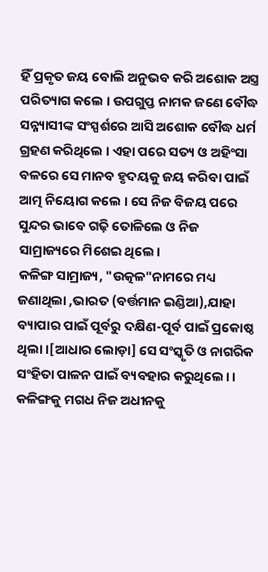ହିଁ ପ୍ରକୃତ ଜୟ ବୋଲି ଅନୁଭବ କରି ଅଶୋକ ଅସ୍ତ୍ର ପରିତ୍ୟାଗ କଲେ । ଉପଗୁପ୍ତ ନାମକ ଜଣେ ବୌଦ୍ଧ ସନ୍ନ୍ୟାସୀଙ୍କ ସଂସ୍ପର୍ଶରେ ଆସି ଅଶୋକ ବୌଦ୍ଧ ଧର୍ମ ଗ୍ରହଣ କରିଥିଲେ । ଏହା ପରେ ସତ୍ୟ ଓ ଅହିଂସା ବଳରେ ସେ ମାନବ ହୃଦୟକୁ ଜୟ କରିବା ପାଇଁ ଆତ୍ମ ନିୟୋଗ କଲେ । ସେ ନିଜ ବିଜୟ ପରେ ସୁନ୍ଦର ଭାବେ ଗଢ଼ି ତୋଳିଲେ ଓ ନିଜ ସାମ୍ରାଜ୍ୟରେ ମିଶେଇ ଥିଲେ।
କଳିଙ୍ଗ ସାମ୍ରାଜ୍ୟ, "ଉତ୍କଳ"ନାମରେ ମଧ୍ୟ ଜଣାଥିଲା ,ଭାରତ (ବର୍ତ୍ତମାନ ଇଣ୍ଡିଆ),ଯାହା ବ୍ୟାପାର ପାଇଁ ପୂର୍ବରୁ ଦକ୍ଷିଣ-ପୂର୍ବ ପାଇଁ ପ୍ରକୋଷ୍ଠ ଥିଲା।[ଆଧାର ଲୋଡ଼ା] ସେ ସଂସ୍କୃତି ଓ ନାଗରିକ ସଂହିତା ପାଳନ ପାଇଁ ବ୍ୟବହାର କରୁଥିଲେ। । କଳିଙ୍ଗକୁ ମଗଧ ନିଜ ଅଧୀନକୁ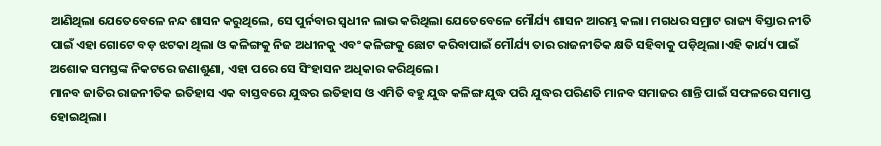ଆଣିଥିଲା ଯେତେବେଳେ ନନ୍ଦ ଶାସନ କରୁଥିଲେ, ସେ ପୁର୍ନବାର ସ୍ୱଧୀନ ଲାଭ କରିଥିଲା ଯେତେବେଳେ ମୌର୍ଯ୍ୟ ଶାସନ ଆରମ୍ଭ କଲା। ମଗଧର ସମ୍ରାଟ ରାଜ୍ୟ ବିସ୍ତାର ନୀତି ପାଇଁ ଏହା ଗୋଟେ ବଡ଼ ଝଟକା ଥିଲା ଓ କଳିଙ୍ଗକୁ ନିଜ ଅଧୀନକୁ ଏବଂ କଳିଙ୍ଗକୁ ଛୋଟ କରିବାପାଇଁ ମୌର୍ଯ୍ୟ ତାର ରାଜନୀତିକ କ୍ଷତି ସହିବାକୁ ପଡ଼ିଥିଲା।ଏହି କାର୍ଯ୍ୟ ପାଇଁ ଅଶୋକ ସମସ୍ତଙ୍କ ନିକଟରେ ଜଣାଶୁଣା, ଏହା ପରେ ସେ ସିଂହାସନ ଅଧିକାର କରିଥିଲେ।
ମାନବ ଜାତିର ରାଜନୀତିକ ଇତିହାସ ଏକ ବାସ୍ତବରେ ଯୁଦ୍ଧର ଇତିହାସ ଓ ଏମିତି ବହୁ ଯୁଦ୍ଧ କଳିଙ୍ଗ ଯୁଦ୍ଧ ପରି ଯୁଦ୍ଧର ପରିଣତି ମାନବ ସମାଜର ଶାନ୍ତି ପାଇଁ ସଫଳରେ ସମାପ୍ତ ହୋଇଥିଲା।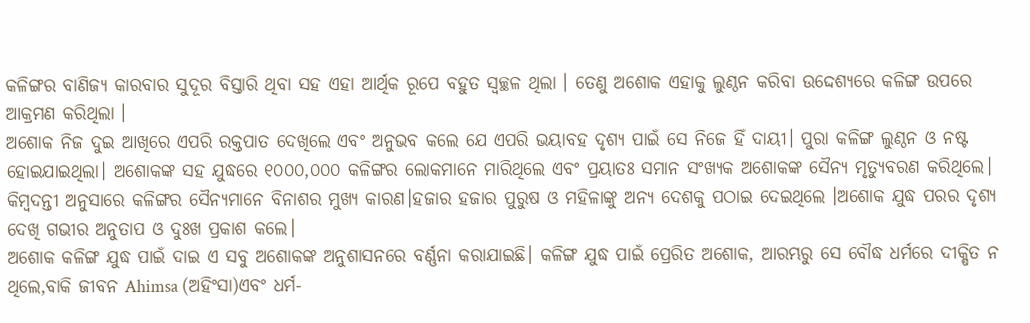କଳିଙ୍ଗର ବାଣିଜ୍ୟ କାରବାର ସୁଦୂର ବିସ୍ତାରି ଥିବା ସହ ଏହା ଆର୍ଥିକ ରୂପେ ବହୁତ ସ୍ୱଚ୍ଛଳ ଥିଲା । ତେଣୁ ଅଶୋକ ଏହାକୁ ଲୁଣ୍ଠନ କରିବା ଉଦ୍ଦେଶ୍ୟରେ କଳିଙ୍ଗ ଉପରେ ଆକ୍ରମଣ କରିଥିଲା ।
ଅଶୋକ ନିଜ ଦୁଇ ଆଖିରେ ଏପରି ରକ୍ତପାତ ଦେଖିଲେ ଏବଂ ଅନୁଭବ କଲେ ଯେ ଏପରି ଭୟାବହ ଦୃଶ୍ୟ ପାଇଁ ସେ ନିଜେ ହିଁ ଦାୟୀ। ପୁରା କଳିଙ୍ଗ ଲୁଣ୍ଠନ ଓ ନଷ୍ଟ ହୋଇଯାଇଥିଲା। ଅଶୋକଙ୍କ ସହ ଯୁଦ୍ଧରେ ୧୦୦୦,୦୦୦ କଳିଙ୍ଗର ଲୋକମାନେ ମାରିଥିଲେ ଏବଂ ପ୍ରୟାତଃ ସମାନ ସଂଖ୍ୟକ ଅଶୋକଙ୍କ ସୈନ୍ୟ ମୃତ୍ୟୁବରଣ କରିଥିଲେ। କିମ୍ବଦନ୍ତୀ ଅନୁସାରେ କଳିଙ୍ଗର ସୈନ୍ୟମାନେ ବିନାଶର ମୁଖ୍ୟ କାରଣ।ହଜାର ହଜାର ପୁରୁଷ ଓ ମହିଳାଙ୍କୁ ଅନ୍ୟ ଦେଶକୁ ପଠାଇ ଦେଇଥିଲେ ।ଅଶୋକ ଯୁଦ୍ଧ ପରର ଦୃଶ୍ୟ ଦେଖି ଗଭୀର ଅନୁତାପ ଓ ଦୁଃଖ ପ୍ରକାଶ କଲେ।
ଅଶୋକ କଳିଙ୍ଗ ଯୁଦ୍ଧ ପାଇଁ ଦାଇ ଏ ସବୁ ଅଶୋକଙ୍କ ଅନୁଶାସନରେ ବର୍ଣ୍ଣନା କରାଯାଇଛି। କଳିଙ୍ଗ ଯୁଦ୍ଧ ପାଇଁ ପ୍ରେରିତ ଅଶୋକ, ଆରମ୍ଭରୁ ସେ ବୌଦ୍ଧ ଧର୍ମରେ ଦୀକ୍ଷିତ ନ ଥିଲେ,ବାକି ଜୀବନ Ahimsa (ଅହିଂସା)ଏବଂ ଧର୍ମ-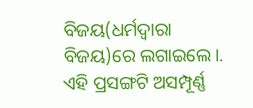ବିଜୟ(ଧର୍ମଦ୍ୱାରା ବିଜୟ)ରେ ଲଗାଇଲେ।.
ଏହି ପ୍ରସଙ୍ଗଟି ଅସମ୍ପୂର୍ଣ୍ଣ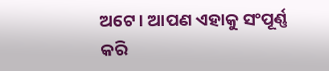ଅଟେ । ଆପଣ ଏହାକୁ ସଂପୂର୍ଣ୍ଣ କରି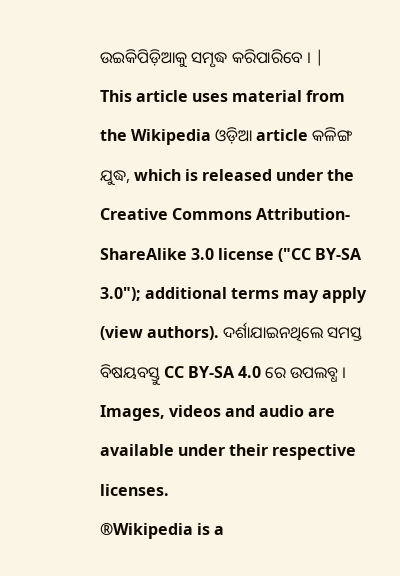ଉଇକିପିଡ଼ିଆକୁ ସମୃଦ୍ଧ କରିପାରିବେ । |
This article uses material from the Wikipedia ଓଡ଼ିଆ article କଳିଙ୍ଗ ଯୁଦ୍ଧ, which is released under the Creative Commons Attribution-ShareAlike 3.0 license ("CC BY-SA 3.0"); additional terms may apply (view authors). ଦର୍ଶାଯାଇନଥିଲେ ସମସ୍ତ ବିଷୟବସ୍ତୁ CC BY-SA 4.0 ରେ ଉପଲବ୍ଧ । Images, videos and audio are available under their respective licenses.
®Wikipedia is a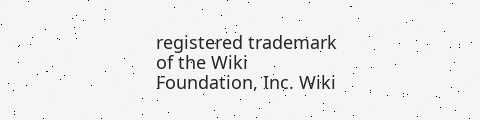registered trademark of the Wiki Foundation, Inc. Wiki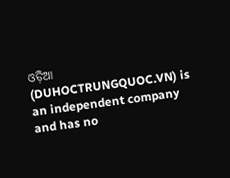ଓଡ଼ିଆ (DUHOCTRUNGQUOC.VN) is an independent company and has no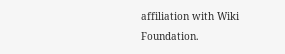affiliation with Wiki Foundation.